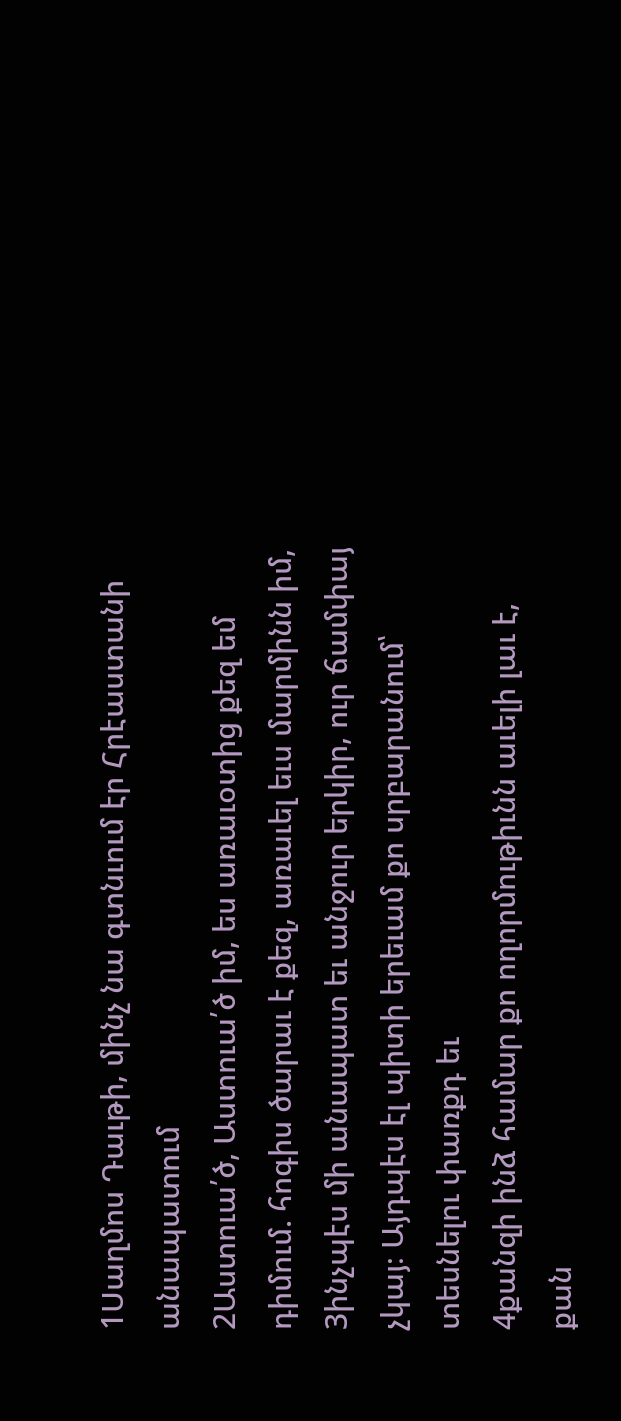1Սաղմոս Դաւթի, մինչ նա գտնւում էր Հրէաստանի անապատում
2Աստուա՛ծ, Աստուա՛ծ իմ, ես առաւօտից քեզ եմ դիմում. հոգիս ծարաւ է քեզ, առաւել եւս մարմինն իմ,
3ինչպէս մի անապատ եւ անջուր երկիր, ուր ճամփայ չկայ։ Այդպէս էլ պիտի երեւամ քո սրբարանում՝ տեսնելու փառքդ եւ
4քանզի ինձ համար քո ողորմութիւնն աւելի լաւ է, քան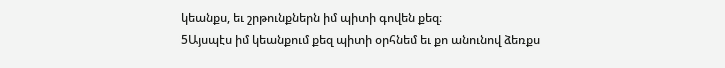կեանքս, եւ շրթունքներն իմ պիտի գովեն քեզ։
5Այսպէս իմ կեանքում քեզ պիտի օրհնեմ եւ քո անունով ձեռքս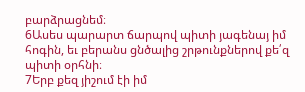բարձրացնեմ։
6Ասես պարարտ ճարպով պիտի յագենայ իմ հոգին, եւ բերանս ցնծալից շրթունքներով քե՛զ պիտի օրհնի։
7Երբ քեզ յիշում էի իմ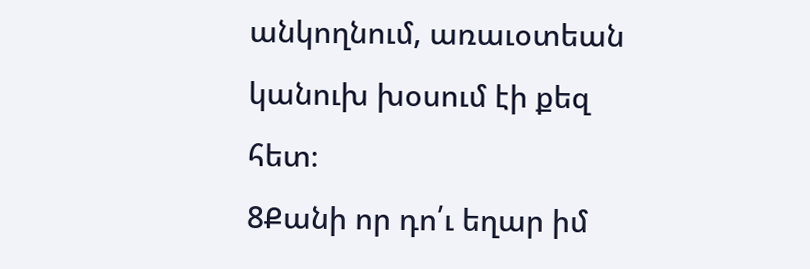անկողնում, առաւօտեան կանուխ խօսում էի քեզ հետ։
8Քանի որ դո՛ւ եղար իմ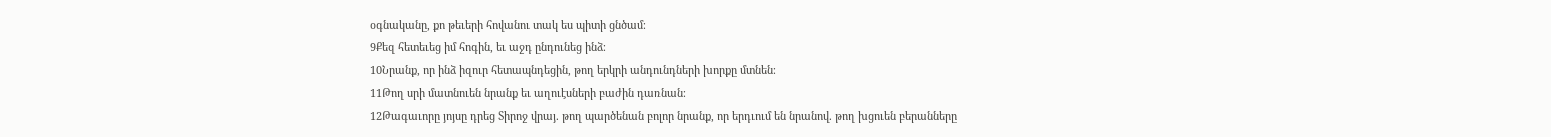օգնականը, քո թեւերի հովանու տակ ես պիտի ցնծամ։
9Քեզ հետեւեց իմ հոգին, եւ աջդ ընդունեց ինձ։
10Նրանք, որ ինձ իզուր հետապնդեցին, թող երկրի անդունդների խորքը մտնեն։
11Թող սրի մատնուեն նրանք եւ աղուէսների բաժին դառնան։
12Թագաւորը յոյսը դրեց Տիրոջ վրայ. թող պարծենան բոլոր նրանք, որ երդւում են նրանով. թող խցուեն բերանները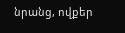նրանց, ովքեր